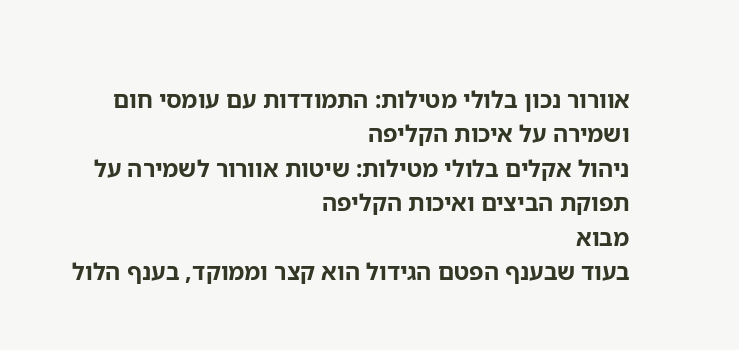אוורור נכון בלולי מטילות: התמודדות עם עומסי חום ושמירה על איכות הקליפה
ניהול אקלים בלולי מטילות: שיטות אוורור לשמירה על תפוקת הביצים ואיכות הקליפה
מבוא
בעוד שבענף הפטם הגידול הוא קצר וממוקד, בענף הלול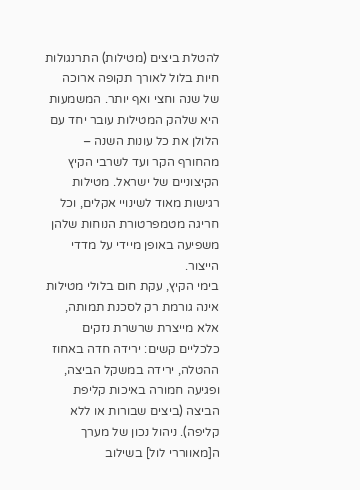להטלת ביצים (מטילות) התרנגולות חיות בלול לאורך תקופה ארוכה של שנה וחצי ואף יותר. המשמעות היא שלהק המטילות עובר יחד עם הלולן את כל עונות השנה – מהחורף הקר ועד לשרבי הקיץ הקיצוניים של ישראל. מטילות רגישות מאוד לשינויי אקלים, וכל חריגה מטמפרטורת הנוחות שלהן משפיעה באופן מיידי על מדדי הייצור.
בימי הקיץ, עקת חום בלולי מטילות אינה גורמת רק לסכנת תמותה, אלא מייצרת שרשרת נזקים כלכליים קשים: ירידה חדה באחוז ההטלה, ירידה במשקל הביצה, ופגיעה חמורה באיכות קליפת הביצה (ביצים שבורות או ללא קליפה). ניהול נכון של מערך ה[מאווררי לול] בשילוב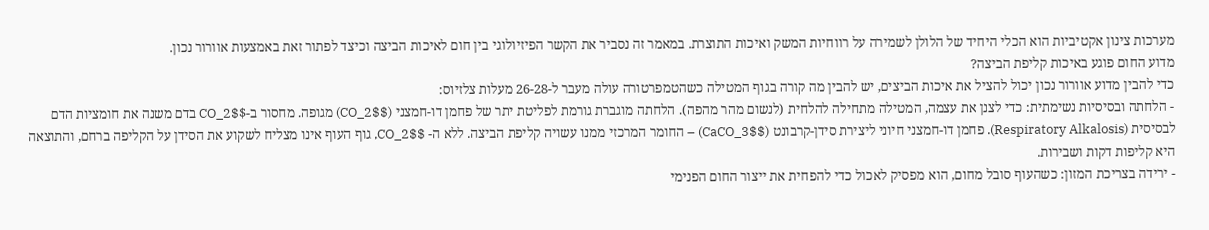מערכות צינון אקטיביות הוא הכלי היחיד של הלולן לשמירה על רווחיות המשק ואיכות התוצרת. במאמר זה נסביר את הקשר הפיזיולוגי בין חום לאיכות הביצה וכיצד לפתור זאת באמצעות אוורור נכון.
מדוע החום פוגע באיכות קליפת הביצה?
כדי להבין מדוע אוורור נכון יכול להציל את איכות הביצים, יש להבין מה קורה בגוף המטילה כשהטמפרטורה עולה מעבר ל-26-28 מעלות צלזיוס:
- הלחתה ובסיסיות נשימתית: כדי לצנן את עצמה, המטילה מתחילה להלחית (לנשום מהר מהפה). הלחתה מוגברת גורמת לפליטת יתר של פחמן דו-חמצני ($CO_2$) מגופה. מחסור ב-$CO_2$ בדם משנה את חומציות הדם לבסיסית (Respiratory Alkalosis). פחמן דו-חמצני חיוני ליצירת סידן-קרבונט ($CaCO_3$) – החומר המרכזי ממנו עשויה קליפת הביצה. ללא ה- $CO_2$, גוף העוף אינו מצליח לשקוע את הסידן על הקליפה ברחם, והתוצאה היא קליפות דקות ושבירות.
- ירידה בצריכת המזון: כשהעוף סובל מחום, הוא מפסיק לאכול כדי להפחית את ייצור החום הפנימי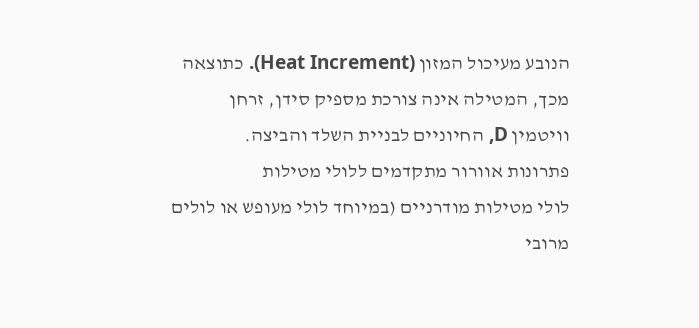הנובע מעיכול המזון (Heat Increment). כתוצאה מכך, המטילה אינה צורכת מספיק סידן, זרחן וויטמין D, החיוניים לבניית השלד והביצה.
פתרונות אוורור מתקדמים ללולי מטילות
לולי מטילות מודרניים (במיוחד לולי מעופש או לולים מרובי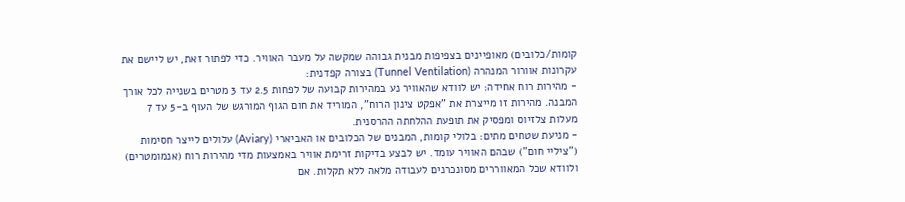קומות/כלובים) מאופיינים בצפיפות מבנית גבוהה שמקשה על מעבר האוויר. כדי לפתור זאת, יש ליישם את עקרונות אוורור המנהרה (Tunnel Ventilation) בצורה קפדנית:
- מהירות רוח אחידה: יש לוודא שהאוויר נע במהירות קבועה של לפחות 2.5 עד 3 מטרים בשנייה לכל אורך המבנה. מהירות זו מייצרת את "אפקט צינון הרוח", המוריד את חום הגוף המורגש של העוף ב-5 עד 7 מעלות צלזיוס ומפסיק את תופעת ההלחתה ההרסנית.
- מניעת שטחים מתים: בלולי קומות, המבנים של הכלובים או האביארי (Aviary) עלולים לייצר חסימות ("ציליי חום") שבהם האוויר עומד. יש לבצע בדיקות זרימת אוויר באמצעות מדי מהירות רוח (אנמומטרים) ולוודא שכל המאווררים מסונכרנים לעבודה מלאה ללא תקלות. אם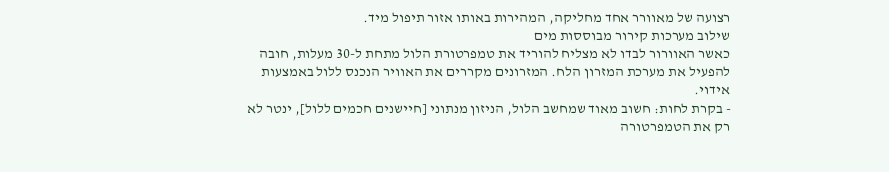רצועה של מאוורר אחד מחליקה, המהירות באותו אזור תיפול מיד.
שילוב מערכות קירור מבוססות מים
כאשר האוורור לבדו לא מצליח להוריד את טמפרטורת הלול מתחת ל-30 מעלות, חובה להפעיל את מערכת המזרון הלח. המזרונים מקררים את האוויר הנכנס ללול באמצעות אידוי.
- בקרת לחות: חשוב מאוד שמחשב הלול, הניזון מנתוני [חיישנים חכמים ללול], ינטר לא רק את הטמפרטורה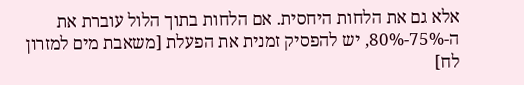אלא גם את הלחות היחסית. אם הלחות בתוך הלול עוברת את ה-75%-80%, יש להפסיק זמנית את הפעלת [משאבת מים למזרון לח]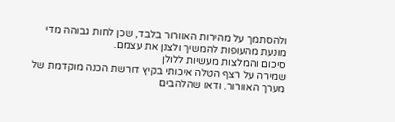ולהסתמך על מהירות האוורור בלבד, שכן לחות גבוהה מדי מונעת מהעופות להמשיך ולצנן את עצמם.
סיכום והמלצות מעשיות ללולן
שמירה על רצף הטלה איכותי בקיץ דורשת הכנה מוקדמת של מערך האוורור. ודאו שהלהבים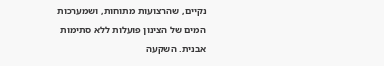נקיים, שהרצועות מתוחות, ושמערכות המים של הצינון פועלות ללא סתימות אבנית. השקעה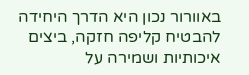באוורור נכון היא הדרך היחידה להבטיח קליפה חזקה, ביצים איכותיות ושמירה על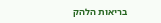בריאות הלהק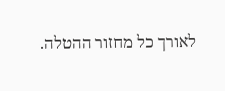לאורך כל מחזור ההטלה.